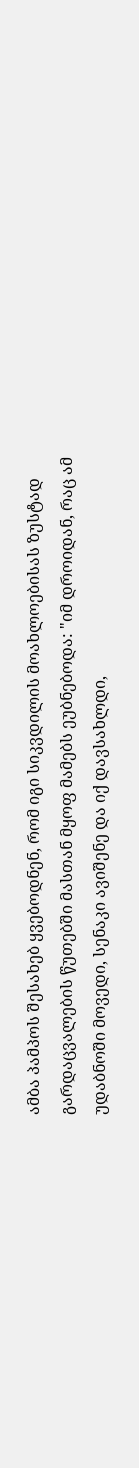ამბა პამპოს შესახებ ყვებოდნენ, რომ იგი სიკვდილის მოახლოებისას ზუსტად გარდაცვალების წუთებში მასთან მყოფ მამებს ეუბნებოდა: "იმ დროიდან, რაც ამ უდაბნოში მოვედი, სენაკი ავიშენე და იქ დავსახლდი,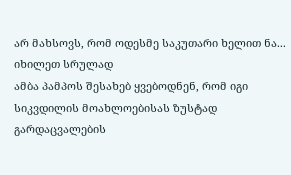არ მახსოვს, რომ ოდესმე საკუთარი ხელით ნა...
იხილეთ სრულად
ამბა პამპოს შესახებ ყვებოდნენ, რომ იგი სიკვდილის მოახლოებისას ზუსტად გარდაცვალების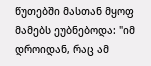წუთებში მასთან მყოფ მამებს ეუბნებოდა: "იმ დროიდან, რაც ამ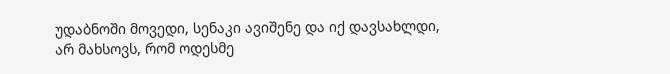უდაბნოში მოვედი, სენაკი ავიშენე და იქ დავსახლდი, არ მახსოვს, რომ ოდესმე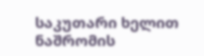საკუთარი ხელით ნაშრომის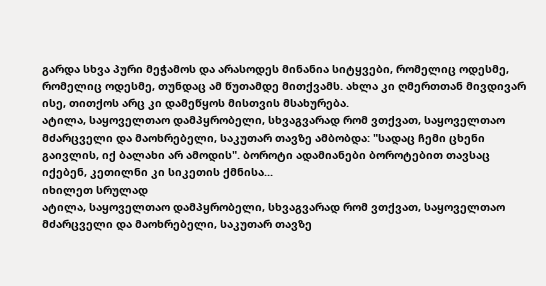გარდა სხვა პური მეჭამოს და არასოდეს მინანია სიტყვები, რომელიც ოდესმე, რომელიც ოდესმე, თუნდაც ამ წუთამდე მითქვამს. ახლა კი ღმერთთან მივდივარ ისე, თითქოს არც კი დამეწყოს მისთვის მსახურება.
ატილა, საყოველთაო დამპყრობელი, სხვაგვარად რომ ვთქვათ, საყოველთაო მძარცველი და მაოხრებელი, საკუთარ თავზე ამბობდა: "სადაც ჩემი ცხენი გაივლის, იქ ბალახი არ ამოდის". ბოროტი ადამიანები ბოროტებით თავსაც იქებენ, კეთილნი კი სიკეთის ქმნისა...
იხილეთ სრულად
ატილა, საყოველთაო დამპყრობელი, სხვაგვარად რომ ვთქვათ, საყოველთაო მძარცველი და მაოხრებელი, საკუთარ თავზე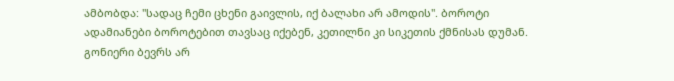ამბობდა: "სადაც ჩემი ცხენი გაივლის, იქ ბალახი არ ამოდის". ბოროტი ადამიანები ბოროტებით თავსაც იქებენ, კეთილნი კი სიკეთის ქმნისას დუმან.
გონიერი ბევრს არ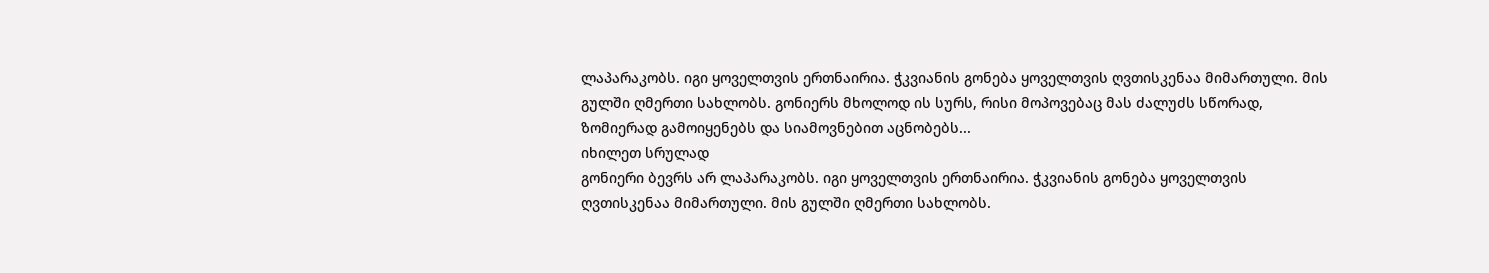ლაპარაკობს. იგი ყოველთვის ერთნაირია. ჭკვიანის გონება ყოველთვის ღვთისკენაა მიმართული. მის გულში ღმერთი სახლობს. გონიერს მხოლოდ ის სურს, რისი მოპოვებაც მას ძალუძს სწორად, ზომიერად გამოიყენებს და სიამოვნებით აცნობებს...
იხილეთ სრულად
გონიერი ბევრს არ ლაპარაკობს. იგი ყოველთვის ერთნაირია. ჭკვიანის გონება ყოველთვის ღვთისკენაა მიმართული. მის გულში ღმერთი სახლობს.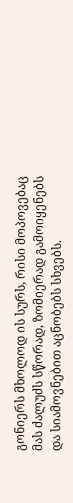გონიერს მხოლოდ ის სურს, რისი მოპოვებაც მას ძალუძს სწორად, ზომიერად გამოიყენებს და სიამოვნებით აცნობებს სხვებს.